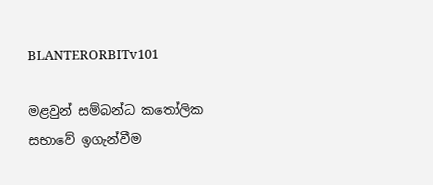BLANTERORBITv101

මළවුන් සම්බන්ධ කතෝලික සභාවේ ඉගැන්වීම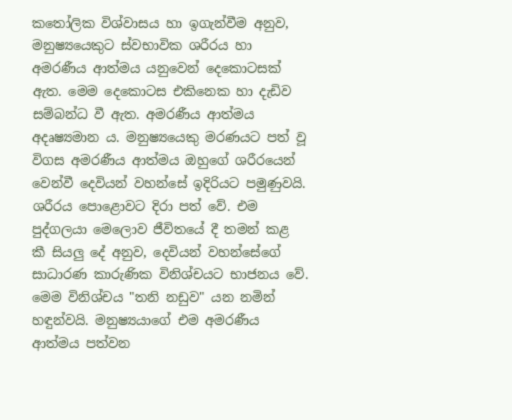කතෝලික විශ්වාසය හා ඉගැන්වීම අනුව, මනුෂ්‍යයෙකුට ස්වභාවික ශරීරය හා අමරණීය ආත්මය යනුවෙන් දෙකොටසක් ඇත. මෙම දෙකොටස එකිනෙක හා දැඩිව සම්බන්ධ වී ඇත. අමරණීය ආත්මය අදෘෂ්‍යමාන ය. මනුෂ්‍යයෙකු මරණයට පත් වූ විගස අමරණීය ආත්මය ඔහුගේ ශරීරයෙන් වෙන්වී දෙවියන් වහන්සේ ඉදිරියට පමුණුවයි. ශරීරය පොළොවට දිරා පත් වේ. එම පුද්ගලයා මෙලොව ජීවිතයේ දී තමන් කළ කී ‍සියලු දේ අනුව, දෙවියන් වහන්සේගේ සාධාරණ කාරුණික විනිශ්චයට භාජනය වේ. මෙම විනිශ්චය "තනි නඩුව" යන නමින් හඳුන්වයි. මනුෂ්‍යයාගේ එම අමරණීය ආත්මය පත්වන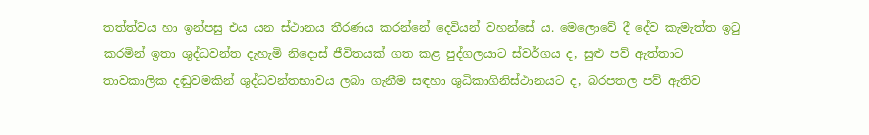තත්ත්වය හා ඉන්පසු එය යන ස්ථානය තීරණය කරන්නේ දෙවියන් වහන්සේ ය. මෙලොවේ දී දේව කැමැත්ත ඉටු කරමින් ඉතා ශුද්ධවන්ත දැහැමි නිදොස් ජීවිතයක් ගත කළ පුද්ගලයාට ස්වර්ගය ද, සුළු පව් ඇත්තාට තාවකාලික දඬුවමකින් ශුද්ධවන්තභාවය ලබා ගැනීම සඳහා ශුධිකාගිනිස්ථානයට ද, බරපතල පව් ඇතිව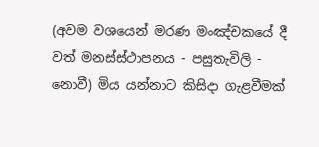(අවම වශයෙන් මරණ මංඤ්චකයේ දී වත් මනස්ස්ථාපනය - පසුතැවිලි - නොවී) මිය යන්නාට කිසිදා ගැළවීමක්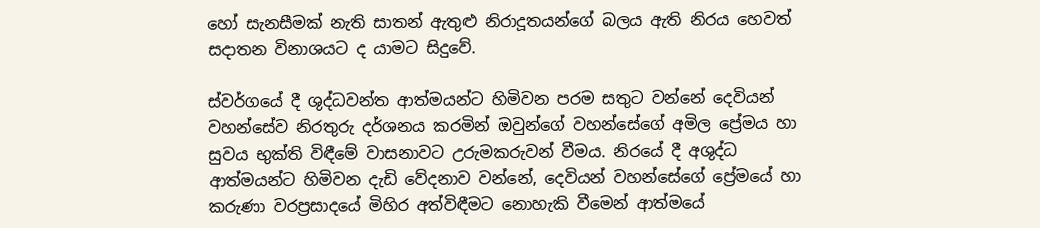හෝ සැනසීමක් නැති සාතන්‍ ඇතුළු නිරාදූතයන්ගේ බලය ඇති නිරය හෙවත් සදාතන විනාශයට ද යාමට සිදුවේ.

ස්වර්ගයේ දී ශුද්ධවන්ත ආත්මයන්ට හිමිවන පරම සතුට වන්නේ දෙවියන් වහන්සේව නිරතුරු දර්ශනය කරමින් ඔවුන්ගේ වහන්සේගේ අමිල ප්‍රේමය හා සුවය භුක්ති විඳීමේ වාසනාවට උරුමකරුවන් වීමය. නිරයේ දී අශුද්ධ ආත්මයන්ට හිමිවන දැඩි වේදනාව වන්නේ, දෙවියන් වහන්සේගේ ප්‍රේමයේ හා කරුණා වරප්‍රසාදයේ මිහිර අත්විඳීමට නොහැකි වීමෙන් ආත්මයේ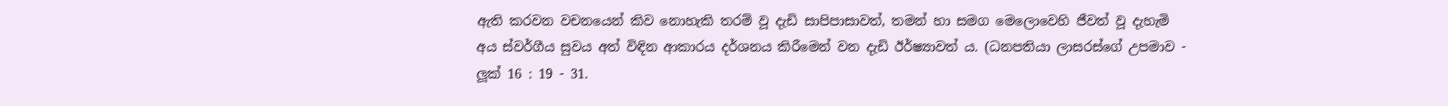ඇති කරවන වචනයෙන් කිව නොහැකි තරම් වූ දැඩි සාපිපාසාවත්, තමන් හා සමග මෙලොවෙහි ජීවත් වූ දැහැමි අය ස්වර්ගීය සුවය අත් විඳින ආකාරය දර්ශනය කිරීමෙන් වන දැඩි ඊර්ෂ්‍යාවත් ය. (ධනපතියා ලාසරස්ගේ උපමාව - ලූක් 16 : 19 - 31.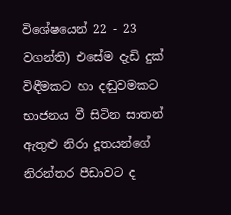විශේෂයෙන් 22 - 23 වගන්ති) එසේම දැඩි දුක් විඳීමකට හා දඬුවමකට භාජනය වී සිටින සාතන් ඇතුළු නිරා දූතයන්ගේ නිරන්තර පීඩාවට ද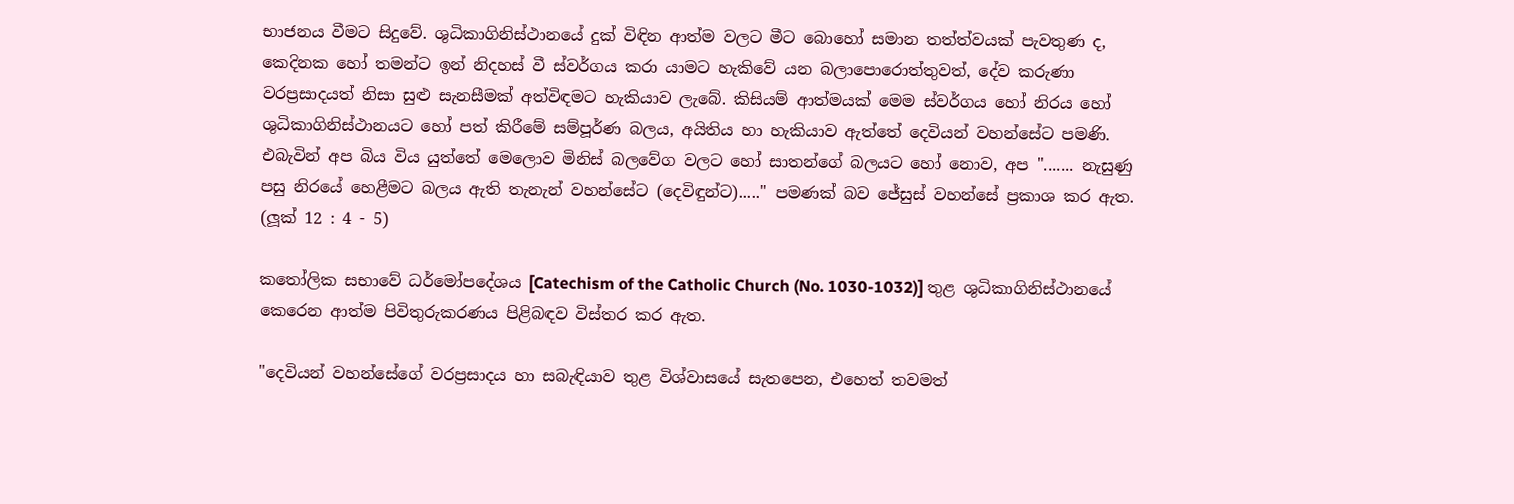භාජනය වීමට සිදුවේ. ශුධිකාගිනිස්ථානයේ දුක් විඳින ආත්ම වලට මීට බොහෝ සමාන තත්ත්වයක් පැවතුණ ද, කෙදිනක හෝ තමන්ට ඉන් නිදහස් වී ස්වර්ගය කරා යාමට හැකිවේ යන බලාපොරොත්තුවත්, දේව කරුණා වරප්‍රසාදයත් නිසා සුළු සැනසීමක් අත්විඳමට හැකියාව ලැබේ. කිසියම් ආත්මයක් මෙම ස්වර්ගය හෝ නිරය හෝ ශුධිකාගිනිස්ථානයට හෝ පත් කිරීමේ සම්පූර්ණ බලය, අයිතිය හා හැකියාව ඇත්තේ දෙවියන් වහන්සේට පමණි. එබැවින් අප බිය විය යුත්තේ මෙලොව මිනිස් බලවේග වලට හෝ සාතන්ගේ බලයට හෝ නොව, අප "....... නැසුණු පසු නිරයේ හෙළීමට බලය ඇති තැනැන් වහන්සේට (දෙවිඳුන්ට)....." පමණක් බව ජේසුස් වහන්සේ ප්‍රකාශ කර ඇත. (ලූක් 12 : 4 - 5)

කතෝලික සභාවේ ධර්මෝපදේශය [Catechism of the Catholic Church (No. 1030-1032)] තුළ ශුධිකාගිනිස්ථානයේ කෙරෙන ආත්ම පිවිතුරුකරණය පිළිබඳව විස්තර කර ඇත.

"දෙවියන් වහන්සේගේ වරප්‍රසාදය හා සබැඳියාව තුළ විශ්වාසයේ සැතපෙන, එහෙත් තවමත්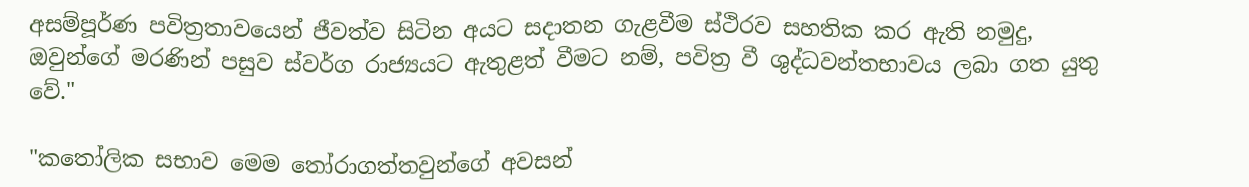අසම්පූර්ණ පවිත්‍රතාවයෙන් ජීවත්ව සිටින අයට සදාතන ගැළවීම ස්ථිරව සහතික ‍කර ඇති නමුදු, ඔවුන්ගේ මරණින් පසුව ස්වර්ග රාජ්‍යයට ඇතුළත් වීමට නම්, පවිත්‍ර වී ශුද්ධවන්තභාවය ලබා ගත යුතු වේ."

"කතෝලික සභාව මෙම තෝරාගත්තවුන්ගේ අවසන්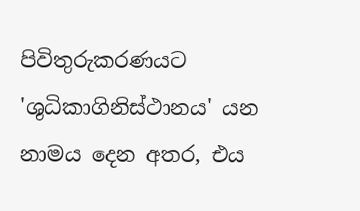පිවිතුරුකරණයට 'ශුධිකාගිනිස්ථානය' යන නාමය දෙන අතර, එය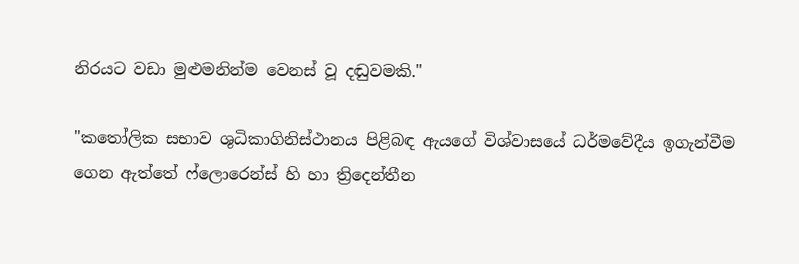නිරයට වඩා මුළුමනින්ම වෙනස් වූ දඬුවමකි."

"කතෝලික සභාව ශුධිකාගිනිස්ථානය පිළිබඳ ඇයගේ විශ්වාසයේ ධර්මවේදීය ඉගැන්වීම ගෙන ඇත්තේ ෆ්ලොරෙන්ස් හි හා ත්‍රිදෙන්තීන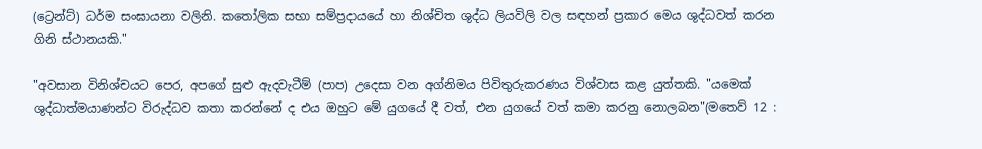(ට්‍රෙන්ට්) ධර්ම සංඝායනා වලිනි. කතෝලික සභා සම්ප්‍රදායයේ හා නිශ්චිත ශුද්ධ ලියවිලි වල සඳහන් ප්‍රකාර මෙය ශුද්ධවත් කරන ගිනි ස්ථානයකි."

"අවසාන විනිශ්චයට පෙර, අපගේ සුළු ඇදවැටීම් (පාප) උදෙසා වන අග්නිමය පිවිතුරුකරණය විශ්වාස කළ යුත්තකි. "යමෙක් ශුද්ධාත්මයාණන්ට විරුද්ධව කතා කරන්නේ ද එය ඔහුට මේ යුගයේ දී වත්, එන යුගයේ වත් කමා කරනු නොලබන"(මතෙව් 12 :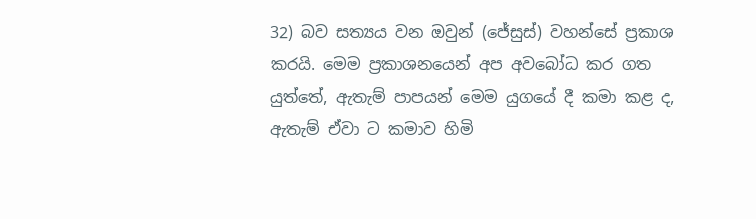32) බව සත්‍යය වන ඔවුන් (ජේසුස්) වහන්සේ ප්‍රකාශ කරයි. මෙම ප්‍රකාශනයෙන් අප අවබෝධ කර ගත යුත්තේ, ඇතැම් පාපයන් මෙම යුගයේ දී කමා කළ ද, ඇතැම් ඒවා ට කමාව හිමි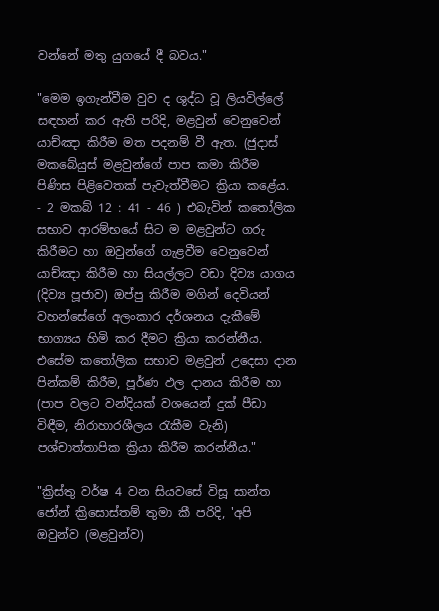වන්නේ මතු යුගයේ දී බවය."

"මෙම ඉගැන්වීම වුව ද ශුද්ධ වූ ලියවිල්ලේ සඳහන් කර ඇති පරිදි, මළවුන් වෙනුවෙන් යාච්ඤා කිරීම මත පදනම් වී ඇත. (ජුදාස් මකබේයුස් මළවුන්ගේ පාප කමා කිරීම පිණිස පිළිවෙතක් පැවැත්වීමට ක්‍රියා කළේය. - 2 මකබ් 12 : 41 - 46 ) එබැවින් කතෝලික සභාව ආරම්භයේ සිට ම මළවුන්ට ගරු කිරීමට හා ඔවුන්ගේ ගැළවීම වෙනුවෙන් යාච්ඤා කිරීම හා සියල්ලට වඩා දිව්‍ය යාගය (දිව්‍ය පූජාව) ඔප්පු කිරීම මගින් දෙවියන් වහන්සේගේ අලංකාර දර්ශනය දැකීමේ භාග්‍යය හිමි කර දීමට ක්‍රියා කරන්නීය. එසේම කතෝලික සභාව මළවුන් උදෙසා දාන පින්කම් කිරීම, පූර්ණ ඵල දානය කිරීම හා (පාප වලට වන්දියක් වශයෙන් දුක් පීඩා විඳීම, නිරාහාරශීලය රැකීම වැනි) පශ්චාත්තාපික ක්‍රියා කිරීම කරන්නීය."

"ක්‍රිස්තු වර්ෂ 4 වන සියවසේ විසූ සාන්ත ජෝන් ක්‍රිසොස්තම් තුමා කී පරිදි, 'අපි ඔවුන්ව (මළවුන්ව)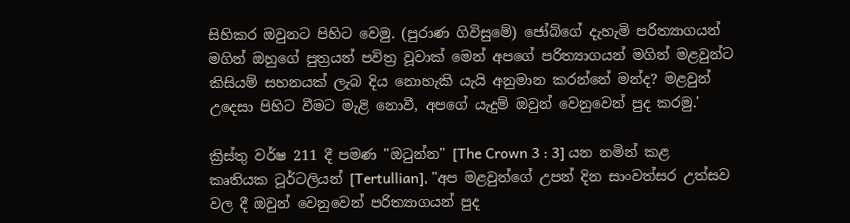සිහිකර ඔවුනට පිහිට වෙමු. (පුරාණ ගිවිසුමේ) ජෝබ්ගේ දැහැමි පරිත්‍යාගයන් මගින් ඔහුගේ පුත්‍රයන් පවිත්‍ර වූවාක් මෙන් අපගේ පරිත්‍යාගයන් මගින් මළවුන්ට කිසියම් සහනයක් ලැබ දිය නොහැකි යැයි අනුමාන කරන්නේ මන්ද? මළවුන් උදෙසා පිහිට වීමට මැළි නොවී, අපගේ යැදුම් ඔවුන් වෙනුවෙන් පුද කරමු.'

ක්‍රිස්තු වර්ෂ 211 දී පමණ "ඔටුන්න" [The Crown 3 : 3] යන නමින් කළ කෘතියක ටූර්ටලියන් [Tertullian], "අප මළවුන්ගේ උපන් දින සාංවත්සර උත්සව වල දී ඔවුන් වෙනුවෙන් පරිත්‍යාගයන් පුද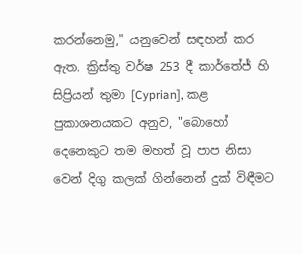කරන්නෙමු," යනුවෙන් සඳහන් කර ඇත. ක්‍රිස්තු වර්ෂ 253 දී කාර්තේජ් හි සිප්‍රියන් තුමා [Cyprian], කළ පුකාශනයකට අනුව, "බොහෝ දෙනෙකුට තම මහත් වූ පාප නිසා වෙන් දිගු කලක් ගින්නෙන් දුක් විඳීමට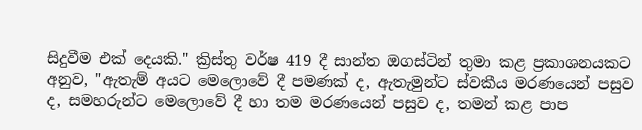සිදු‍වීම එක් දෙයකි." ක්‍රිස්තු වර්ෂ 419 දී සාන්ත ඔගස්ටින් තුමා කළ ප්‍රකාශනයකට අනුව, "ඇතැම් අයට මෙලොවේ දී පමණක් ද, ඇතැමුන්ට ස්වකීය මරණයෙන් පසුව ද, සමහරුන්ට මෙලොවේ දී හා තම මරණයෙන් පසුව ද, තමන් කළ පාප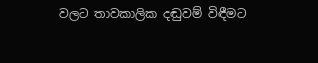වලට තාවකාලික දඬුවම් විඳීමට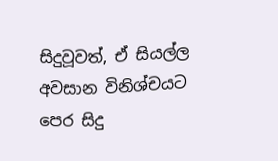සිදුවූවත්, ඒ සියල්ල අවසාන විනිශ්චයට පෙර සිදු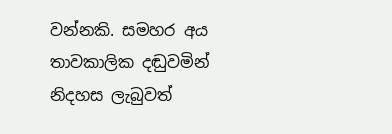වන්නකි. සමහර අය තාවකාලික දඬුවමින් නිදහස ලැබුවත්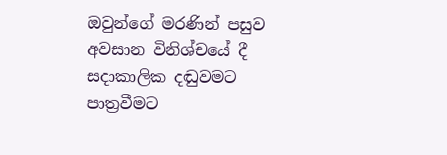ඔවුන්ගේ මරණින් පසුව අවසාන විනිශ්චයේ දී සදාකාලික දඬුවමට පාත්‍රවීමට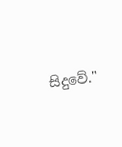සිදුවේ."